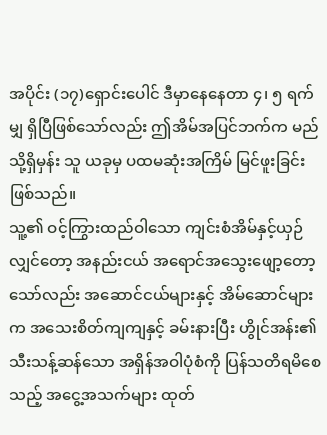အပိုင်း (၁၇)ရှောင်းပေါင် ဒီမှာနေနေတာ ၄၊ ၅ ရက်မျှ ရှိပြီဖြစ်သော်လည်း ဤအိမ်အပြင်ဘက်က မည်သို့ရှိမှန်း သူ ယခုမှ ပထမဆုံးအကြိမ် မြင်ဖူးခြင်းဖြစ်သည်။
သူ့၏ ဝင့်ကြွားထည်ဝါသော ကျင်းစံအိမ်နှင့်ယှဉ်လျှင်တော့ အနည်းငယ် အရောင်အသွေးဖျော့တော့သော်လည်း အဆောင်ငယ်များနှင့် အိမ်ဆောင်များက အသေးစိတ်ကျကျနှင့် ခမ်းနားပြီး ဟွိုင်အန်း၏ သီးသန့်ဆန်သော အရှိန်အဝါပုံစံကို ပြန်သတိရမိစေသည့် အငွေ့အသက်များ ထုတ်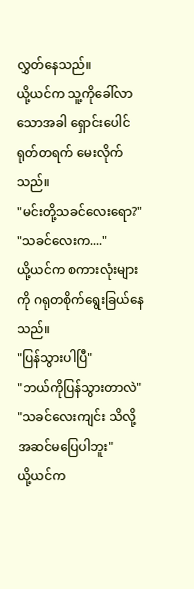လွှတ်နေသည်။
ယို့ယင်က သူ့ကိုခေါ်လာသောအခါ ရှောင်းပေါင် ရုတ်တရက် မေးလိုက်သည်။
"မင်းတို့သခင်လေးရော?"
"သခင်လေးက...."
ယို့ယင်က စကားလုံးများကို ဂရုတစိုက်ရွေးခြယ်နေသည်။
"ပြန်သွားပါပြီ"
"ဘယ်ကိုပြန်သွားတာလဲ"
"သခင်လေးကျင်း သိလို့အဆင်မပြေပါဘူး"
ယို့ယင်က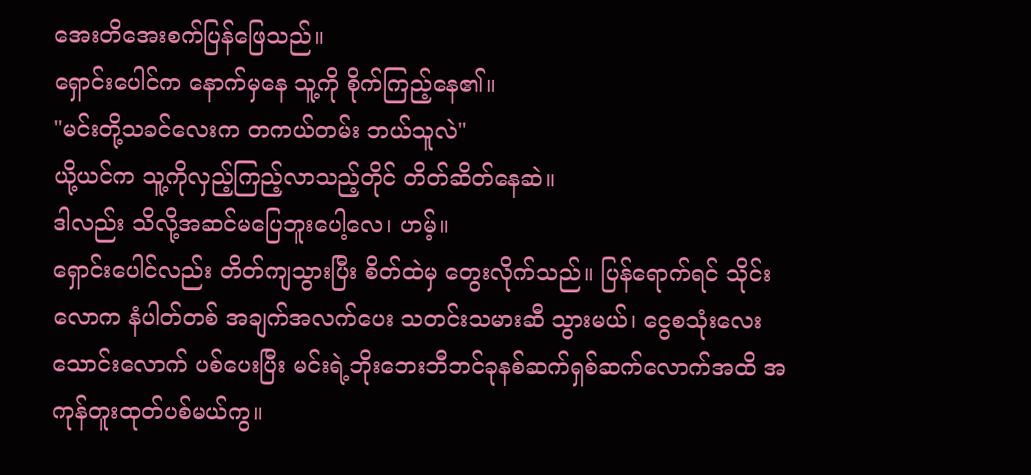အေးတိအေးစက်ပြန်ဖြေသည်။
ရှောင်းပေါင်က နောက်မှနေ သူ့ကို စိုက်ကြည့်နေ၏။
"မင်းတို့သခင်လေးက တကယ်တမ်း ဘယ်သူလဲ"
ယို့ယင်က သူ့ကိုလှည့်ကြည့်လာသည့်တိုင် တိတ်ဆိတ်နေဆဲ။
ဒါလည်း သိလို့အဆင်မပြေဘူးပေါ့လေ၊ ဟမ့်။
ရှောင်းပေါင်လည်း တိတ်ကျသွားပြီး စိတ်ထဲမှ တွေးလိုက်သည်။ ပြန်ရောက်ရင် သိုင်းလောက နံပါတ်တစ် အချက်အလက်ပေး သတင်းသမားဆီ သွားမယ်၊ ငွေစသုံးလေးသောင်းလောက် ပစ်ပေးပြီး မင်းရဲ့ဘိုးဘေးဘီဘင်ခုနစ်ဆက်ရှစ်ဆက်လောက်အထိ အကုန်တူးထုတ်ပစ်မယ်ကွ။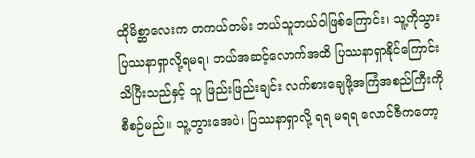ထိုမိစ္ဆာလေးက တကယ်တမ်း ဘယ်သူဘယ်ဝါဖြစ်ကြောင်း၊ သူ့ကိုသွားပြဿနာရှာလို့ရမရ၊ ဘယ်အဆင့်လောက်အထိ ပြဿနာရှာနိုင်ကြောင်း သိပြီးသည်နှင့် သူ ဖြည်းဖြည်းချင်း လက်စားချေဖို့အကြံအစည်ကြီးကို စီစဉ်မည်။ သူ့ဘွားအေပဲ၊ ပြဿနာရှာလို့ ရရ မရရ လောင်ဇီကတော့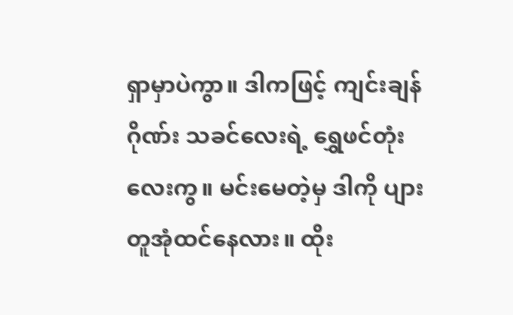ရှာမှာပဲကွာ။ ဒါကဖြင့် ကျင်းချန်ဂိုဏ်း သခင်လေးရဲ့ ရွှေဖင်တုံးလေးကွ။ မင်းမေတဲ့မှ ဒါကို ပျားတူအုံထင်နေလား။ ထိုး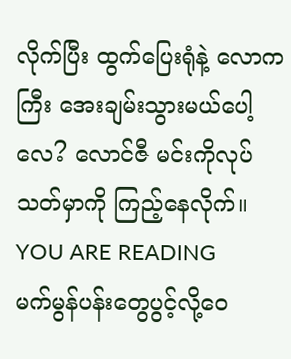လိုက်ပြီး ထွက်ပြေးရုံနဲ့ လောကကြီး အေးချမ်းသွားမယ်ပေါ့လေ? လောင်ဇီ မင်းကိုလုပ်သတ်မှာကို ကြည့်နေလိုက်။
YOU ARE READING
မက်မွန်ပန်းတွေပွင့်လို့ဝေ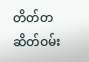တိတ်တဆိတ်ဝမ်း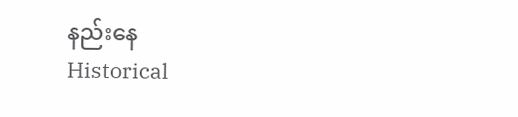နည်းနေ
Historical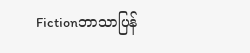Fictionဘာသာပြန်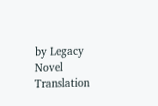by Legacy Novel Translation